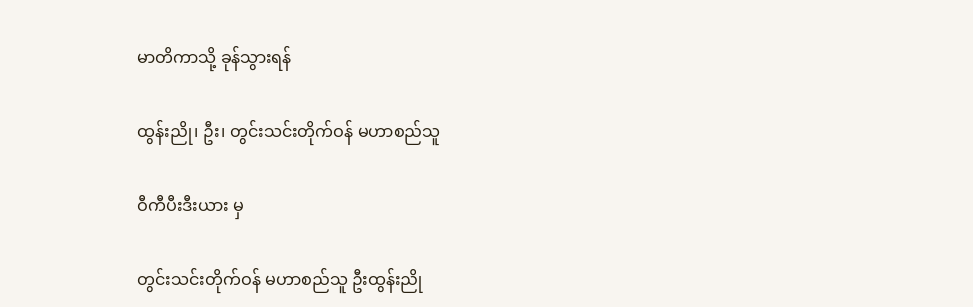မာတိကာသို့ ခုန်သွားရန်

ထွန်းညို၊ ဦး၊ တွင်းသင်းတိုက်ဝန် မဟာစည်သူ

ဝီကီပီးဒီးယား မှ

တွင်းသင်းတိုက်ဝန် မဟာစည်သူ ဦးထွန်းညို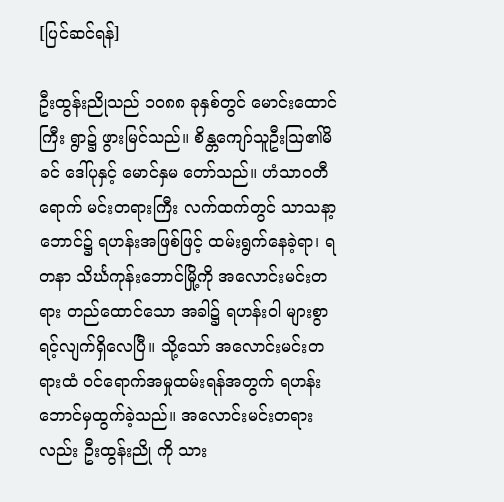[ပြင်ဆင်ရန်]

ဦးထွန်းညိုသည် ၁ဝ၈၈ ခုနှစ်တွင် မောင်းထောင်ကြီး ရွာ၌ ဖွားမြင်သည်။ စိန္တကျော်သူဦးဩ၏မိခင် ဒေါ်ပုနှင့် မောင်နှမ တော်သည်။ ဟံသာဝတီရောက် မင်းတရားကြီး လက်ထက်တွင် သာသနာ့ဘောင်၌ ရဟန်းအဖြစ်ဖြင့် ထမ်းရွက်နေခဲ့ရာ၊ ရတနာ သိင်္ဃကုန်းဘောင်မြို့ကို အလောင်းမင်းတရား တည်ထောင်သော အခါ၌ ရဟန်းဝါ များစွာရင့်လျက်ရှိလေပြီ။ သို့သော် အလောင်းမင်းတရားထံ ဝင်ရောက်အမှုထမ်းရန်အတွက် ရဟန်း ဘောင်မှထွက်ခဲ့သည်။ အလောင်းမင်းတရားလည်း ဦးထွန်းညို ကို သား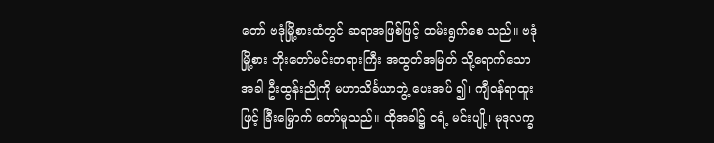တော် ဗဒုံမြို့စားထံတွင် ဆရာအဖြစ်ဖြင့် ထမ်းရွက်စေ သည်။ ဗဒုံမြို့စား ဘိုးတော်မင်းတရားကြီး အထွတ်အမြတ် သို့ရောက်သောအခါ ဦးထွန်းညိုကို မဟာသိင်္ခယာဘွဲ့ ပေးအပ် ၍၊ ကျီဝန်ရာထူးဖြင့် ခြီးမြှောက် တော်မူသည်။ ထိုအခါ၌ ငရံ့ မင်းပျို့၊ မုဒုလက္ခ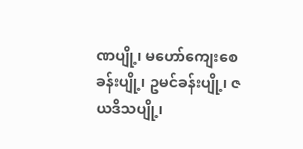ဏပျို့၊ မဟော်ကျေးစေခန်းပျို့၊ ဥမင်ခန်းပျို့၊ ဇယဒိသပျို့၊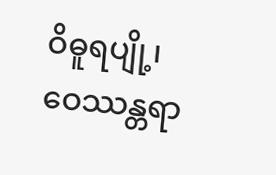ဝိဓူရပျို့၊ ဝေဿန္တရာ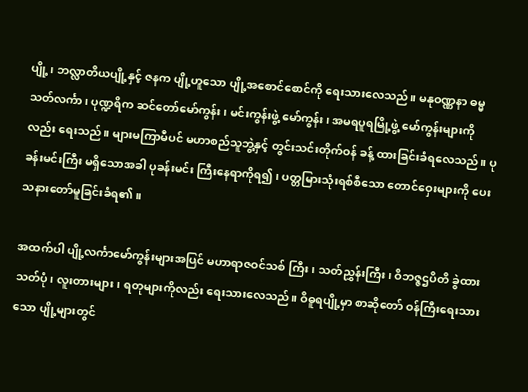ပျို့၊ ဘလ္လာတိယပျို့နှင့် ဇနက ပျို့ဟူသော ပျို့အစောင်စောင်ကို ရေးသားလေသည်။ မနုဝဏ္ဏနာ ဓမ္မသတ်လင်္ကာ၊ ပုဏ္ဍရိက ဆင်တော်မော်ကွန်း၊ မင်းကွန်းဖွဲ့ မော်ကွန်း၊ အမရပူရမြို့ဖွဲ့ မော်ကွန်းများကိုလည်း ရေးသည်။ များမကြာမီပင် မဟာစည်သူဘွဲ့နှင့် တွင်းသင်းတိုက်ဝန် ခန့် ထားခြင်းခံရလေသည်။ ပုခန်းမင်းကြီး မရှိသောအခါ ပုခန်းမင်း ကြီးနေရာကိုရ၍၊ ပတ္တမြားသုံးရစ်စီသော တောင်ဝှေးများကို ပေး သနားတော်မူခြင်းခံရ၏။

အထက်ပါ ပျို့လင်္ကာမော်ကွန်းများအပြင် မဟာရာဇဝင်သစ် ကြီး၊ သတ်ညွှန်းကြီး၊ ဝိဘဇ္ဇဌပိတိ ခွဲထားသတ်ပုံ၊ လူးတားများ၊ ရတုများကိုလည်း ရေးသားလေသည်။ ဝိဓူရပျို့မှာ စာဆိုတော် ဝန်ကြီးရေးသားသော ပျို့များတွင်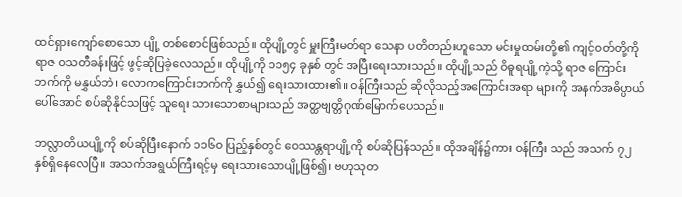ထင်ရှားကျော်စောသော ပျို့ တစ်စောင်ဖြစ်သည်။ ထိုပျို့တွင် မှူးကြီးမတ်ရာ သေနာ ပတိတည်းဟူသော မင်းမှုထမ်းတို့၏ ကျင့်ဝတ်တို့ကို ရာဇ ဝသတီခန်းဖြင့် ဖွင့်ဆိုပြခဲ့လေသည်။ ထိုပျို့ကို ၁၁၅၄ ခုနှစ် တွင် အပြီးရေးသားသည်။ ထိုပျို့သည် ဝိဓူရပျို့ကဲ့သို့ ရာဇ ကြောင်းဘက်ကို မနွှယ်ဘဲ၊ လောကကြောင်းဘက်ကို နွှယ်၍ ရေးသားထား၏။ ဝန်ကြီးသည် ဆိုလိုသည့်အကြောင်းအရာ များကို အနက်အဓိပ္ပာယ်ပေါ်အောင် စပ်ဆိုနိုင်သဖြင့် သူရေး သားသောစာများသည် အတ္ထဗျတ္တိဂုဏ်မြောက်ပေသည်။

ဘလ္လာတိယပျို့ကို စပ်ဆိုပြီးနောက် ၁၁၆ဝ ပြည့်နှစ်တွင် ဝေဿန္တရာပျို့ကို စပ်ဆိုပြန်သည်။ ထိုအချိန်၌ကား ဝန်ကြီး သည် အသက် ၇၂ နှစ်ရှိနေလေပြီ။ အသက်အရွယ်ကြီးရင့်မှ ရေးသားသောပျို့ဖြစ်၍၊ ဗဟုသုတ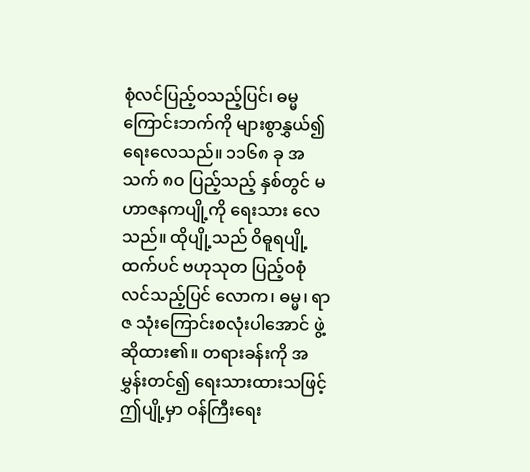စုံလင်ပြည့်ဝသည့်ပြင်၊ ဓမ္မ ကြောင်းဘက်ကို များစွာနွှယ်၍ ရေးလေသည်။ ၁၁၆၈ ခု အသက် ၈ဝ ပြည့်သည့် နှစ်တွင် မဟာဇနကပျို့ကို ရေးသား လေသည်။ ထိုပျို့သည် ဝိဓူရပျို့ထက်ပင် ဗဟုသုတ ပြည့်ဝစုံ လင်သည့်ပြင် လောက၊ ဓမ္မ၊ ရာဇ သုံးကြောင်းစလုံးပါအောင် ဖွဲ့ဆိုထား၏။ တရားခန်းကို အမွှန်းတင်၍ ရေးသားထားသဖြင့် ဤပျို့မှာ ဝန်ကြီးရေး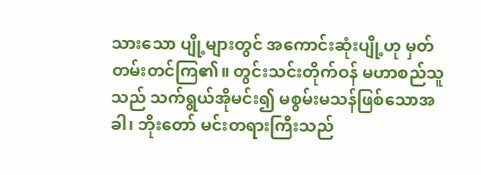သားသော ပျို့များတွင် အကောင်းဆုံးပျို့ဟု မှတ်တမ်းတင်ကြ၏။ တွင်းသင်းတိုက်ဝန် မဟာစည်သူသည် သက်ရွယ်အိုမင်း၍ မစွမ်းမသန်ဖြစ်သောအခါ၊ ဘိုးတော် မင်းတရားကြီးသည်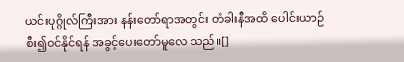ယင်းပုဂ္ဂိုလ်ကြီးအား နန်းတော်ရာအတွင်း တံခါးနီအထိ ပေါင်းယာဉ်စီး၍ဝင်နိုင်ရန် အခွင့်ပေးတော်မူလေ သည်။[]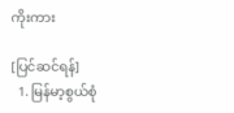ကိုးကား

[ပြင်ဆင်ရန်]
  1. မြန်မာ့စွယ်စုံ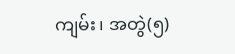ကျမ်း၊ အတွဲ(၅)